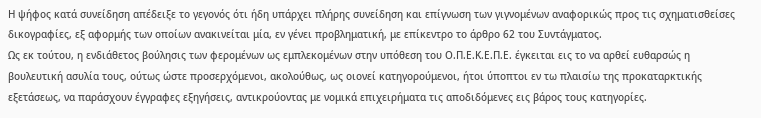Η ψήφος κατά συνείδηση απέδειξε το γεγονός ότι ήδη υπάρχει πλήρης συνείδηση και επίγνωση των γιγνομένων αναφορικώς προς τις σχηματισθείσες δικογραφίες, εξ αφορμής των οποίων ανακινείται μία, εν γένει προβληματική, με επίκεντρο το άρθρο 62 του Συντάγματος.
Ως εκ τούτου, η ενδιάθετος βούλησις των φερομένων ως εμπλεκομένων στην υπόθεση του Ο.Π.Ε.Κ.Ε.Π.Ε. έγκειται εις το να αρθεί ευθαρσώς η βουλευτική ασυλία τους, ούτως ώστε προσερχόμενοι, ακολούθως, ως οιονεί κατηγορούμενοι, ήτοι ύποπτοι εν τω πλαισίω της προκαταρκτικής εξετάσεως, να παράσχουν έγγραφες εξηγήσεις, αντικρούοντας με νομικά επιχειρήματα τις αποδιδόμενες εις βάρος τους κατηγορίες.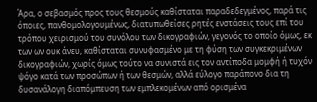Άρα, ο σεβασμός προς τους θεσμούς καθίσταται παραδεδεγμένος, παρά τις όποιες, πανθομολογουμένως, διατυπωθείσες ρητές ενστάσεις τους επί του τρόπου χειρισμού του συνόλου των δικογραφιών, γεγονός το οποίο όμως, εκ των ων ουκ άνευ, καθίσταται συνυφασμένο με τη φύση των συγκεκριμένων δικογραφιών, χωρίς όμως τούτο να συνιστά εις τον αντίποδα μομφή ή τυχόν ψόγο κατά των προσώπων ή των θεσμών, αλλά εύλογο παράπονο δια τη δυσανάλογη διαπόμπευση των εμπλεκομένων από ορισμένα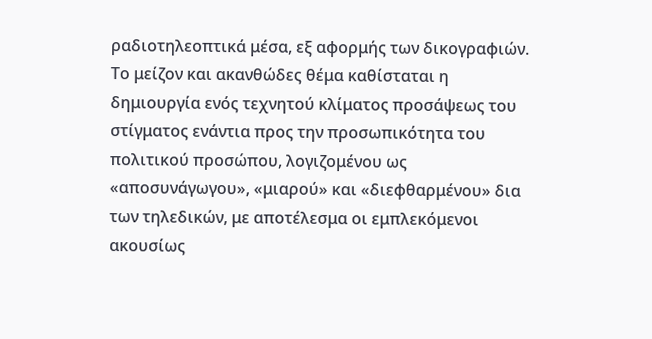ραδιοτηλεοπτικά μέσα, εξ αφορμής των δικογραφιών.
Το μείζον και ακανθώδες θέμα καθίσταται η δημιουργία ενός τεχνητού κλίματος προσάψεως του στίγματος ενάντια προς την προσωπικότητα του πολιτικού προσώπου, λογιζομένου ως «αποσυνάγωγου», «μιαρού» και «διεφθαρμένου» δια των τηλεδικών, με αποτέλεσμα οι εμπλεκόμενοι ακουσίως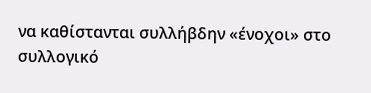να καθίστανται συλλήβδην «ένοχοι» στο συλλογικό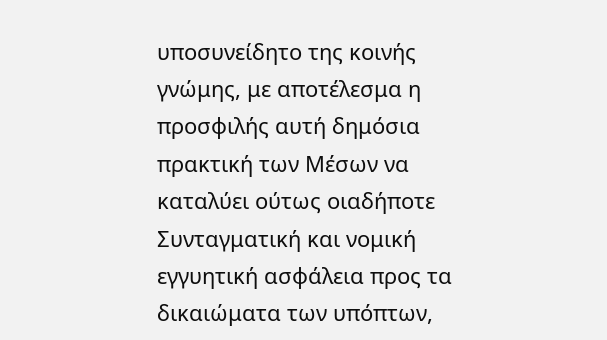υποσυνείδητο της κοινής γνώμης, με αποτέλεσμα η προσφιλής αυτή δημόσια πρακτική των Μέσων να καταλύει ούτως οιαδήποτε Συνταγματική και νομική εγγυητική ασφάλεια προς τα δικαιώματα των υπόπτων,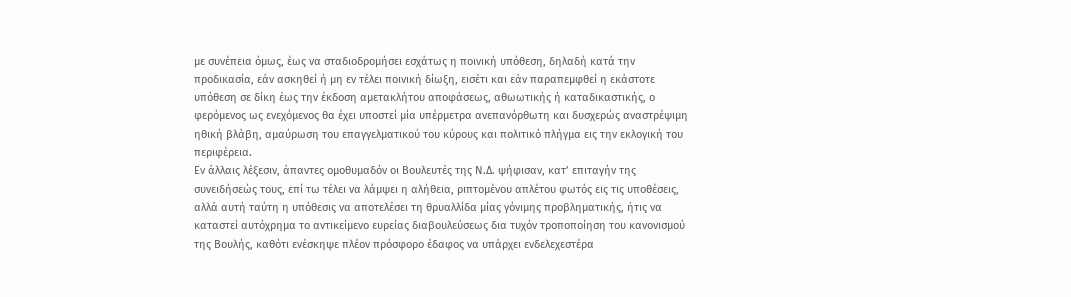με συνέπεια όμως, έως να σταδιοδρομήσει εσχάτως η ποινική υπόθεση, δηλαδή κατά την προδικασία, εάν ασκηθεί ή μη εν τέλει ποινική δίωξη, εισέτι και εάν παραπεμφθεί η εκάστοτε υπόθεση σε δίκη έως την έκδοση αμετακλήτου αποφάσεως, αθωωτικής ή καταδικαστικής, ο φερόμενος ως ενεχόμενος θα έχει υποστεί μία υπέρμετρα ανεπανόρθωτη και δυσχερώς αναστρέψιμη ηθική βλάβη, αμαύρωση του επαγγελματικού του κύρους και πολιτικό πλήγμα εις την εκλογική του περιφέρεια.
Εν άλλαις λέξεσιν, άπαντες ομοθυμαδόν οι Βουλευτές της Ν.Δ. ψήφισαν, κατ’ επιταγήν της συνειδήσεώς τους, επί τω τέλει να λάμψει η αλήθεια, ριπτομένου απλέτου φωτός εις τις υποθέσεις, αλλά αυτή ταύτη η υπόθεσις να αποτελέσει τη θρυαλλίδα μίας γόνιμης προβληματικής, ήτις να καταστεί αυτόχρημα το αντικείμενο ευρείας διαβουλεύσεως δια τυχόν τροποποίηση του κανονισμού της Βουλής, καθότι ενέσκηψε πλέον πρόσφορο έδαφος να υπάρχει ενδελεχεστέρα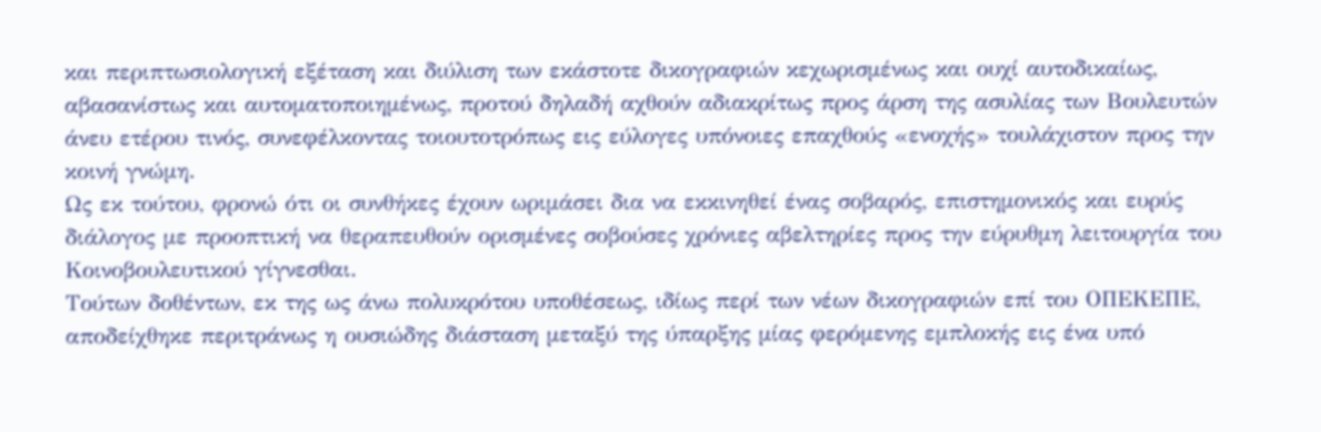και περιπτωσιολογική εξέταση και διύλιση των εκάστοτε δικογραφιών κεχωρισμένως και ουχί αυτοδικαίως, αβασανίστως και αυτοματοποιημένως, προτού δηλαδή αχθούν αδιακρίτως προς άρση της ασυλίας των Βουλευτών άνευ ετέρου τινός, συνεφέλκοντας τοιουτοτρόπως εις εύλογες υπόνοιες επαχθούς «ενοχής» τουλάχιστον προς την κοινή γνώμη.
Ως εκ τούτου, φρονώ ότι οι συνθήκες έχουν ωριμάσει δια να εκκινηθεί ένας σοβαρός, επιστημονικός και ευρύς διάλογος με προοπτική να θεραπευθούν ορισμένες σοβούσες χρόνιες αβελτηρίες προς την εύρυθμη λειτουργία του Κοινοβουλευτικού γίγνεσθαι.
Τούτων δοθέντων, εκ της ως άνω πολυκρότου υποθέσεως, ιδίως περί των νέων δικογραφιών επί του ΟΠΕΚΕΠΕ, αποδείχθηκε περιτράνως η ουσιώδης διάσταση μεταξύ της ύπαρξης μίας φερόμενης εμπλοκής εις ένα υπό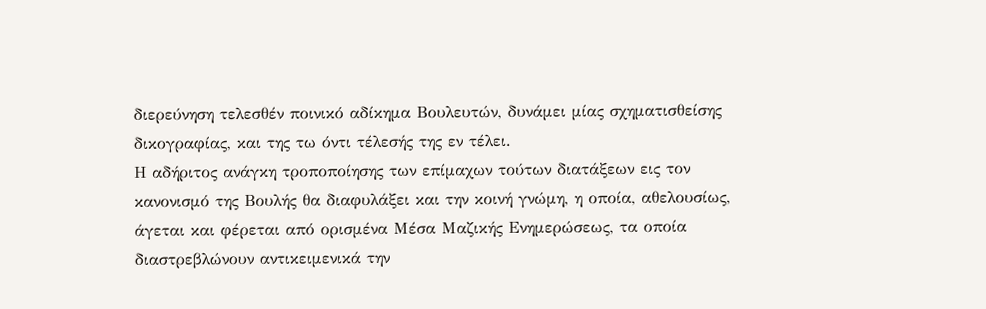διερεύνηση τελεσθέν ποινικό αδίκημα Βουλευτών, δυνάμει μίας σχηματισθείσης δικογραφίας, και της τω όντι τέλεσής της εν τέλει.
Η αδήριτος ανάγκη τροποποίησης των επίμαχων τούτων διατάξεων εις τον κανονισμό της Βουλής θα διαφυλάξει και την κοινή γνώμη, η οποία, αθελουσίως, άγεται και φέρεται από ορισμένα Μέσα Μαζικής Ενημερώσεως, τα οποία διαστρεβλώνουν αντικειμενικά την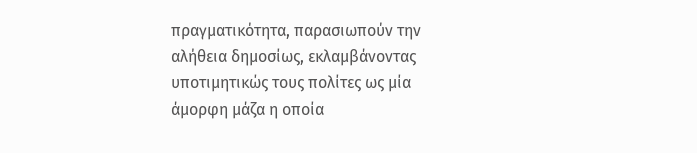πραγματικότητα, παρασιωπούν την αλήθεια δημοσίως, εκλαμβάνοντας υποτιμητικώς τους πολίτες ως μία άμορφη μάζα η οποία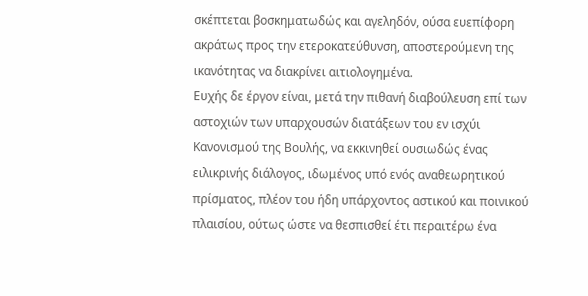σκέπτεται βοσκηματωδώς και αγεληδόν, ούσα ευεπίφορη ακράτως προς την ετεροκατεύθυνση, αποστερούμενη της ικανότητας να διακρίνει αιτιολογημένα.
Ευχής δε έργον είναι, μετά την πιθανή διαβούλευση επί των αστοχιών των υπαρχουσών διατάξεων του εν ισχύι Κανονισμού της Βουλής, να εκκινηθεί ουσιωδώς ένας ειλικρινής διάλογος, ιδωμένος υπό ενός αναθεωρητικού πρίσματος, πλέον του ήδη υπάρχοντος αστικού και ποινικού πλαισίου, ούτως ώστε να θεσπισθεί έτι περαιτέρω ένα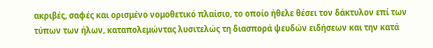ακριβές, σαφές και ορισμένο νομοθετικό πλαίσιο, το οποίο ήθελε θέσει τον δάκτυλον επί των τύπων των ήλων, καταπολεμώντας λυσιτελώς τη διασπορά ψευδών ειδήσεων και την κατά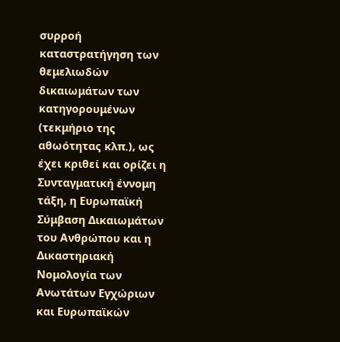συρροή καταστρατήγηση των θεμελιωδών δικαιωμάτων των κατηγορουμένων (τεκμήριο της αθωότητας κλπ.), ως έχει κριθεί και ορίζει η Συνταγματική έννομη τάξη, η Ευρωπαϊκή Σύμβαση Δικαιωμάτων του Ανθρώπου και η Δικαστηριακή Νομολογία των Ανωτάτων Εγχώριων και Ευρωπαϊκών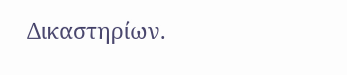Δικαστηρίων.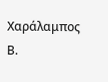Χαράλαμπος Β.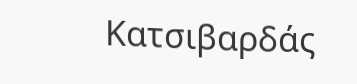Κατσιβαρδάς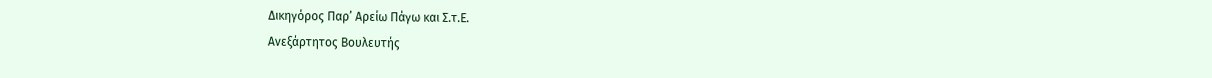Δικηγόρος Παρ’ Αρείω Πάγω και Σ.τ.Ε.
Ανεξάρτητος Βουλευτής